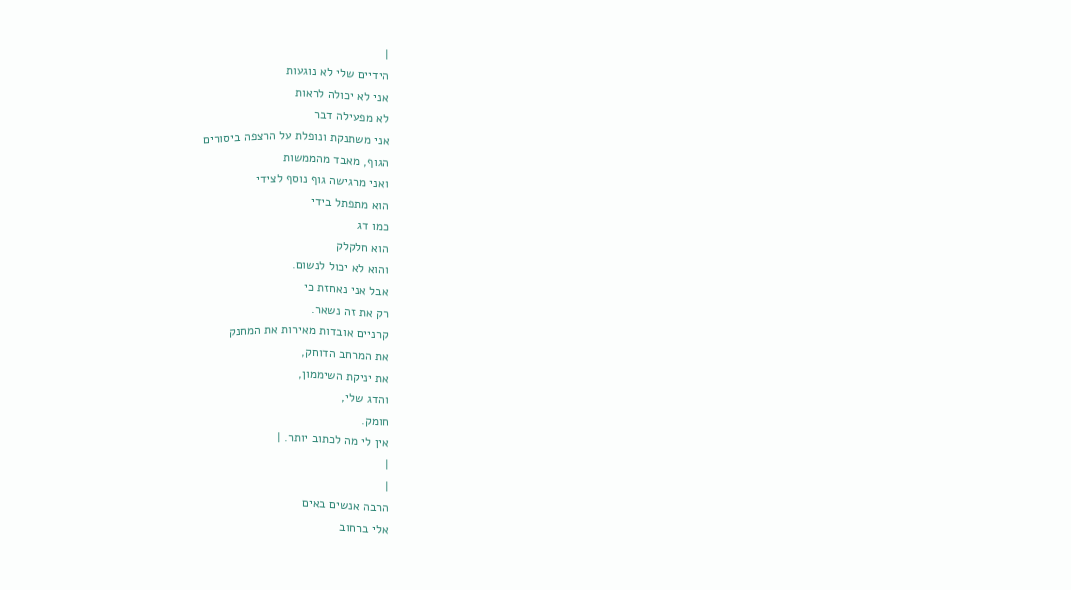|
הידיים שלי לא נוגעות
אני לא יכולה לראות
לא מפעילה דבר
אני משתנקת ונופלת על הרצפה ביסורים
הגוף, מאבד מהממשות
ואני מרגישה גוף נוסף לצידי
הוא מתפתל בידי
כמו דג
הוא חלקלק
והוא לא יכול לנשום.
אבל אני נאחזת כי
רק את זה נשאר.
קרניים אובדות מאירות את המחנק
את המרחב הדוחק,
את יניקת השיממון,
והדג שלי,
חומק.
אין לי מה לכתוב יותר. |
|
|
הרבה אנשים באים
אלי ברחוב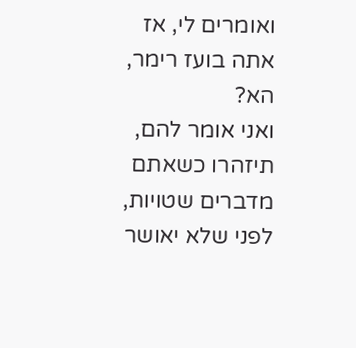ואומרים לי, אז
אתה בועז רימר,
הא?
ואני אומר להם,
תיזהרו כשאתם
מדברים שטויות,
לפני שלא יאושר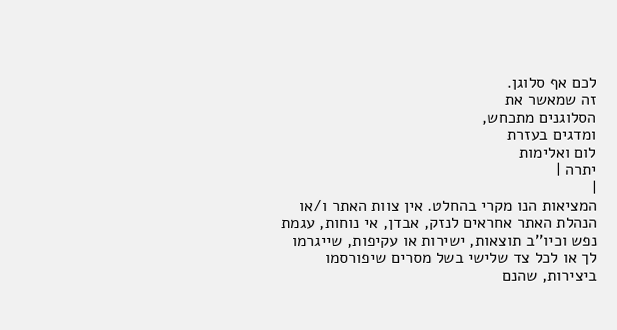לכם אף סלוגן.
זה שמאשר את
הסלוגנים מתכחש,
ומדגים בעזרת
לום ואלימות
יתרה |
|
המציאות הנו מקרי בהחלט. אין צוות האתר ו/או
הנהלת האתר אחראים לנזק, אבדן, אי נוחות, עגמת
נפש וכיו''ב תוצאות, ישירות או עקיפות, שייגרמו
לך או לכל צד שלישי בשל מסרים שיפורסמו
ביצירות, שהנם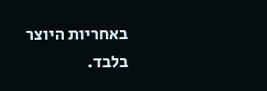באחריות היוצר בלבד.